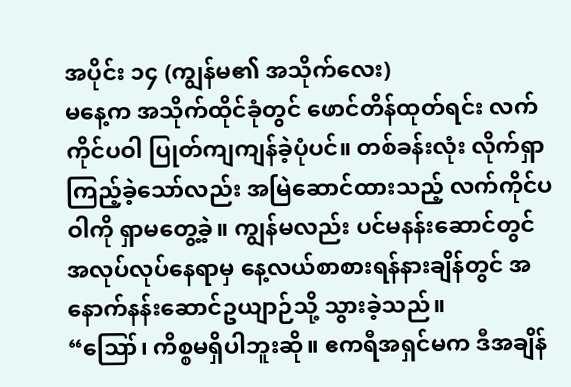အပိုင်း ၁၄ (ကျွန်မ၏ အသိုက်လေး)
မနေ့က အသိုက်ထိုင်ခုံတွင် ဖောင်တိန်ထုတ်ရင်း လက်ကိုင်ပဝါ ပြုတ်ကျကျန်ခဲ့ပုံပင်။ တစ်ခန်းလုံး လိုက်ရှာကြည့်ခဲ့သော်လည်း အမြဲဆောင်ထားသည့် လက်ကိုင်ပဝါကို ရှာမတွေ့ခဲ့။ ကျွန်မလည်း ပင်မနန်းဆောင်တွင် အလုပ်လုပ်နေရာမှ နေ့လယ်စာစားရန်နားချိန်တွင် အနောက်နန်းဆောင်ဥယျာဉ်သို့ သွားခဲ့သည်။
“ဪ၊ ကိစ္စမရှိပါဘူးဆို။ ဧကရီအရှင်မက ဒီအချိန်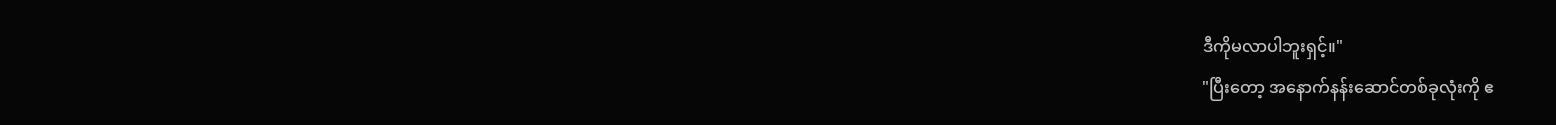ဒီကိုမလာပါဘူးရှင့်။"
"ပြီးတော့ အနောက်နန်းဆောင်တစ်ခုလုံးကို ဧ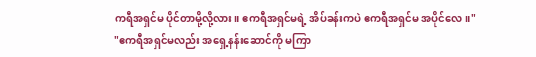ကရီအရှင်မ ပိုင်တာမို့လို့လား။ ဧကရီအရှင်မရဲ့ အိပ်ခန်းကပဲ ဧကရီအရှင်မ အပိုင်လေ။"
"ဧကရီအရှင်မလည်း အရှေ့နန်းဆောင်ကို မကြာ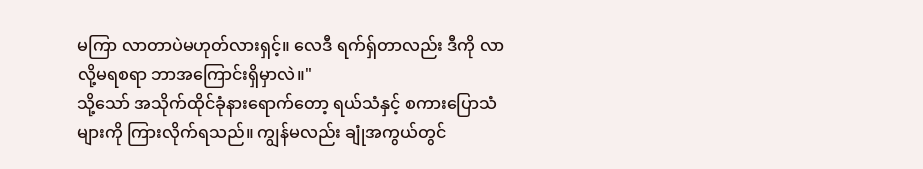မကြာ လာတာပဲမဟုတ်လားရှင့်။ လေဒီ ရက်ရှ်တာလည်း ဒီကို လာလို့မရစရာ ဘာအကြောင်းရှိမှာလဲ။"
သို့သော် အသိုက်ထိုင်ခုံနားရောက်တော့ ရယ်သံနှင့် စကားပြောသံများကို ကြားလိုက်ရသည်။ ကျွန်မလည်း ချုံအကွယ်တွင်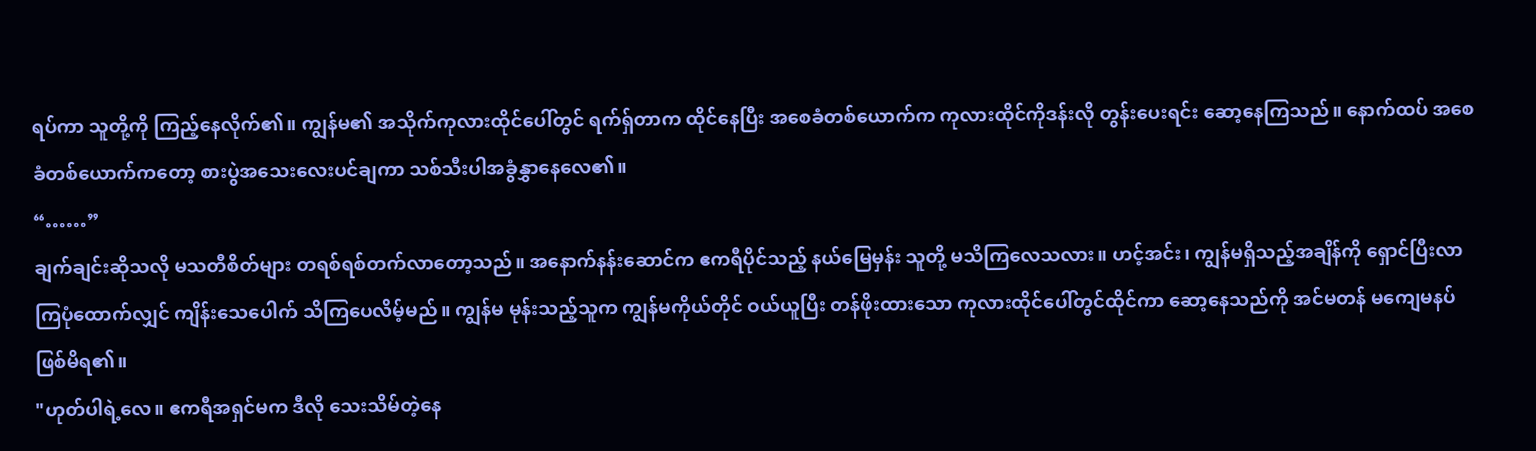ရပ်ကာ သူတို့ကို ကြည့်နေလိုက်၏။ ကျွန်မ၏ အသိုက်ကုလားထိုင်ပေါ်တွင် ရက်ရှ်တာက ထိုင်နေပြီး အစေခံတစ်ယောက်က ကုလားထိုင်ကိုဒန်းလို တွန်းပေးရင်း ဆော့နေကြသည်။ နောက်ထပ် အစေခံတစ်ယောက်ကတော့ စားပွဲအသေးလေးပင်ချကာ သစ်သီးပါအခွံနွှာနေလေ၏။
“……”
ချက်ချင်းဆိုသလို မသတီစိတ်များ တရစ်ရစ်တက်လာတော့သည်။ အနောက်နန်းဆောင်က ဧကရီပိုင်သည့် နယ်မြေမှန်း သူတို့ မသိကြလေသလား။ ဟင့်အင်း၊ ကျွန်မရှိသည့်အချိန်ကို ရှောင်ပြီးလာကြပုံထောက်လျှင် ကျိန်းသေပေါက် သိကြပေလိမ့်မည်။ ကျွန်မ မုန်းသည့်သူက ကျွန်မကိုယ်တိုင် ဝယ်ယူပြီး တန်ဖိုးထားသော ကုလားထိုင်ပေါ်တွင်ထိုင်ကာ ဆော့နေသည်ကို အင်မတန် မကျေမနပ်ဖြစ်မိရ၏။
"ဟုတ်ပါရဲ့လေ။ ဧကရီအရှင်မက ဒီလို သေးသိမ်တဲ့နေ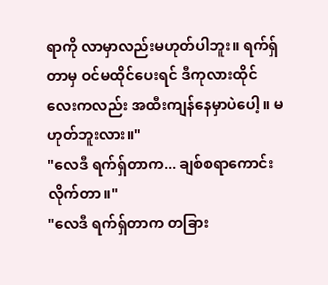ရာကို လာမှာလည်းမဟုတ်ပါဘူး။ ရက်ရှ်တာမှ ဝင်မထိုင်ပေးရင် ဒီကုလားထိုင်လေးကလည်း အထီးကျန်နေမှာပဲပေါ့။ မဟုတ်ဘူးလား။"
"လေဒီ ရက်ရှ်တာက... ချစ်စရာကောင်းလိုက်တာ။"
"လေဒီ ရက်ရှ်တာက တခြား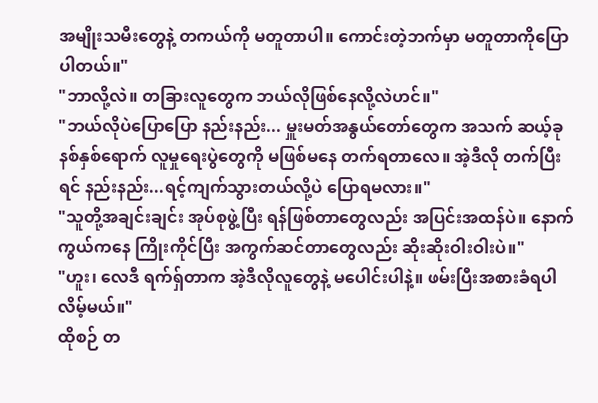အမျိုးသမီးတွေနဲ့ တကယ်ကို မတူတာပါ။ ကောင်းတဲ့ဘက်မှာ မတူတာကိုပြောပါတယ်။"
"ဘာလို့လဲ။ တခြားလူတွေက ဘယ်လိုဖြစ်နေလို့လဲဟင်။"
"ဘယ်လိုပဲပြောပြော နည်းနည်း... မှူးမတ်အနွယ်တော်တွေက အသက် ဆယ့်ခုနစ်နှစ်ရောက် လူမှုရေးပွဲတွေကို မဖြစ်မနေ တက်ရတာလေ။ အဲ့ဒီလို တက်ပြီးရင် နည်းနည်း...ရင့်ကျက်သွားတယ်လို့ပဲ ပြောရမလား။"
"သူတို့အချင်းချင်း အုပ်စုဖွဲ့ပြီး ရန်ဖြစ်တာတွေလည်း အပြင်းအထန်ပဲ။ နောက်ကွယ်ကနေ ကြိုးကိုင်ပြီး အကွက်ဆင်တာတွေလည်း ဆိုးဆိုးဝါးဝါးပဲ။"
"ဟူး၊ လေဒီ ရက်ရှ်တာက အဲ့ဒီလိုလူတွေနဲ့ မပေါင်းပါနဲ့။ ဖမ်းပြီးအစားခံရပါလိမ့်မယ်။"
ထိုစဉ် တ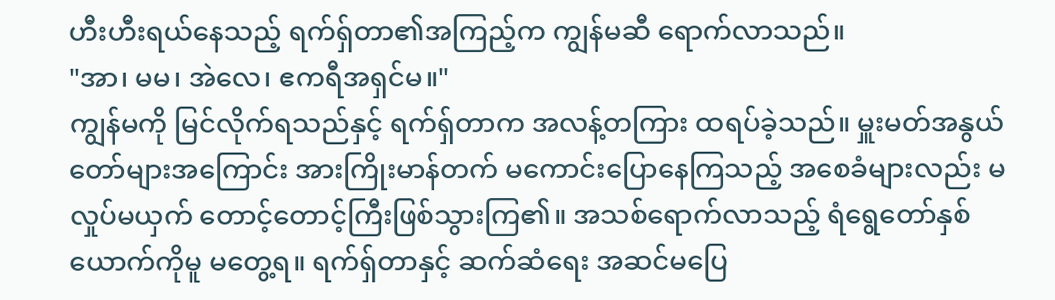ဟီးဟီးရယ်နေသည့် ရက်ရှ်တာ၏အကြည့်က ကျွန်မဆီ ရောက်လာသည်။
"အာ၊ မမ၊ အဲလေ၊ ဧကရီအရှင်မ။"
ကျွန်မကို မြင်လိုက်ရသည်နှင့် ရက်ရှ်တာက အလန့်တကြား ထရပ်ခဲ့သည်။ မှူးမတ်အနွယ်တော်များအကြောင်း အားကြိုးမာန်တက် မကောင်းပြောနေကြသည့် အစေခံများလည်း မလှုပ်မယှက် တောင့်တောင့်ကြီးဖြစ်သွားကြ၏။ အသစ်ရောက်လာသည့် ရံရွေတော်နှစ်ယောက်ကိုမူ မတွေ့ရ။ ရက်ရှ်တာနှင့် ဆက်ဆံရေး အဆင်မပြေ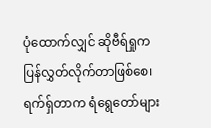ပုံထောက်လျှင် ဆိုဗီရ်ရှုက ပြန်လွှတ်လိုက်တာဖြစ်စေ၊ ရက်ရှ်တာက ရံရွေတော်များ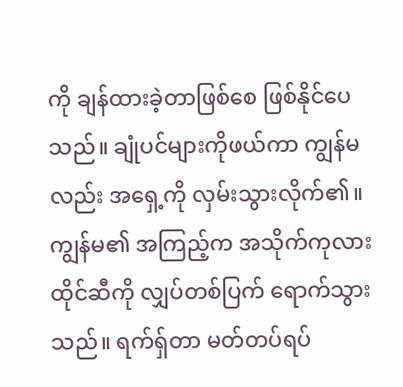ကို ချန်ထားခဲ့တာဖြစ်စေ ဖြစ်နိုင်ပေသည်။ ချုံပင်များကိုဖယ်ကာ ကျွန်မလည်း အရှေ့ကို လှမ်းသွားလိုက်၏။ ကျွန်မ၏ အကြည့်က အသိုက်ကုလားထိုင်ဆီကို လျှပ်တစ်ပြက် ရောက်သွားသည်။ ရက်ရှ်တာ မတ်တပ်ရပ်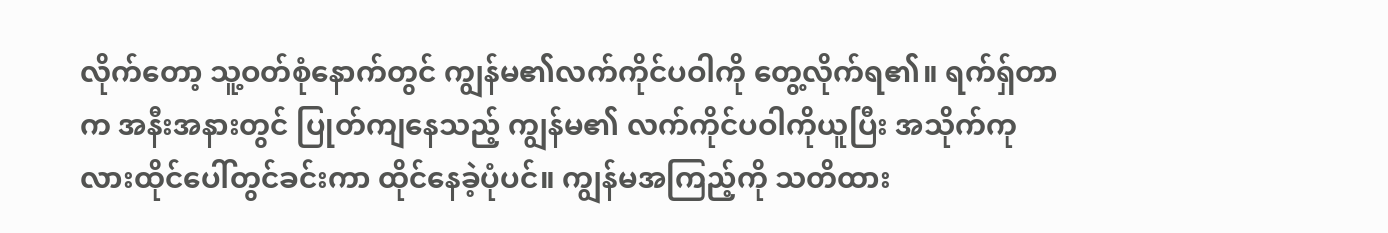လိုက်တော့ သူ့ဝတ်စုံနောက်တွင် ကျွန်မ၏လက်ကိုင်ပဝါကို တွေ့လိုက်ရ၏။ ရက်ရှ်တာက အနီးအနားတွင် ပြုတ်ကျနေသည့် ကျွန်မ၏ လက်ကိုင်ပဝါကိုယူပြီး အသိုက်ကုလားထိုင်ပေါ်တွင်ခင်းကာ ထိုင်နေခဲ့ပုံပင်။ ကျွန်မအကြည့်ကို သတိထား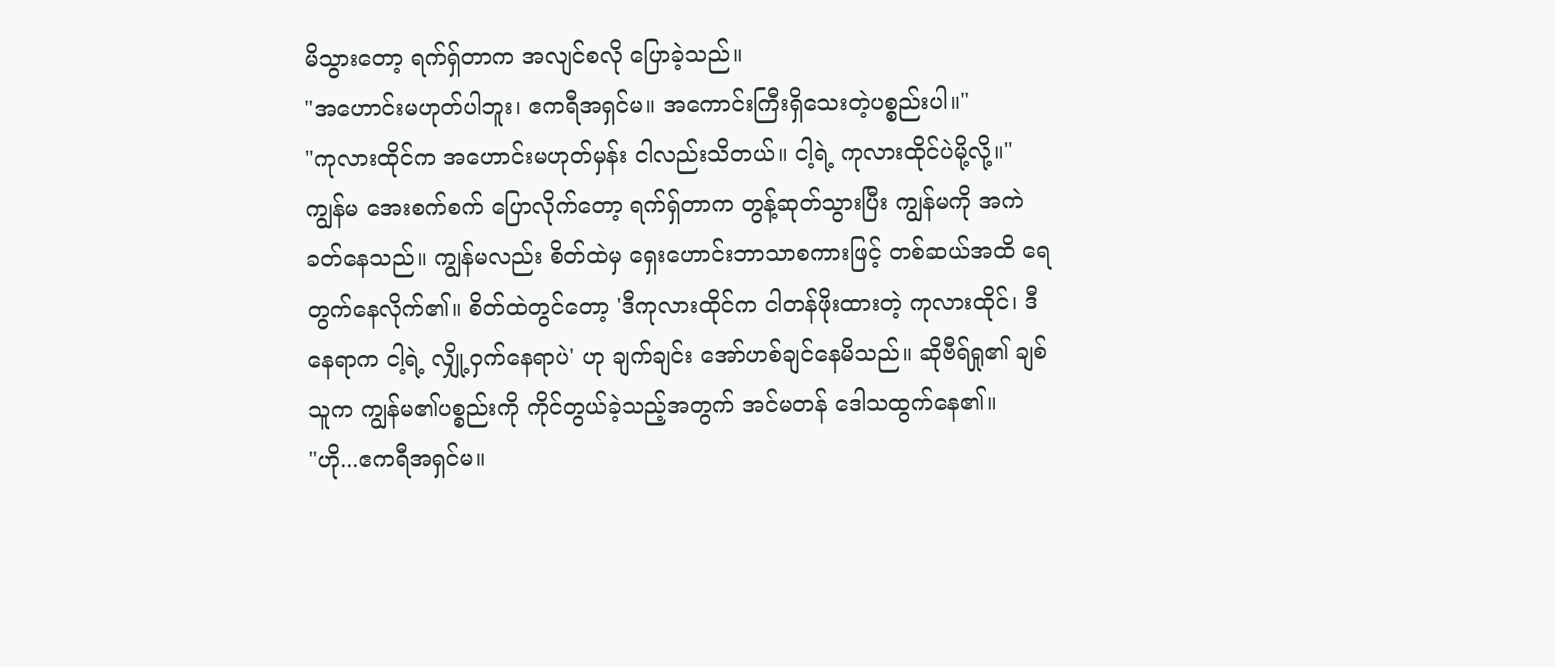မိသွားတော့ ရက်ရှ်တာက အလျင်စလို ပြောခဲ့သည်။
"အဟောင်းမဟုတ်ပါဘူး၊ ဧကရီအရှင်မ။ အကောင်းကြီးရှိသေးတဲ့ပစ္စည်းပါ။"
"ကုလားထိုင်က အဟောင်းမဟုတ်မှန်း ငါလည်းသိတယ်။ ငါ့ရဲ့ ကုလားထိုင်ပဲမို့လို့။"
ကျွန်မ အေးစက်စက် ပြောလိုက်တော့ ရက်ရှ်တာက တွန့်ဆုတ်သွားပြီး ကျွန်မကို အကဲခတ်နေသည်။ ကျွန်မလည်း စိတ်ထဲမှ ရှေးဟောင်းဘာသာစကားဖြင့် တစ်ဆယ်အထိ ရေတွက်နေလိုက်၏။ စိတ်ထဲတွင်တော့ 'ဒီကုလားထိုင်က ငါတန်ဖိုးထားတဲ့ ကုလားထိုင်၊ ဒီနေရာက ငါ့ရဲ့ လျှို့ဝှက်နေရာပဲ' ဟု ချက်ချင်း အော်ဟစ်ချင်နေမိသည်။ ဆိုဗီရ်ရှု၏ ချစ်သူက ကျွန်မ၏ပစ္စည်းကို ကိုင်တွယ်ခဲ့သည့်အတွက် အင်မတန် ဒေါသထွက်နေ၏။
"ဟို...ဧကရီအရှင်မ။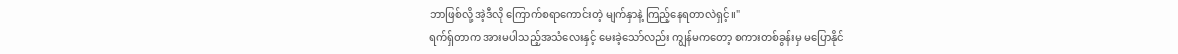ဘာဖြစ်လို့ အဲ့ဒီလို ကြောက်စရာကောင်းတဲ့ မျက်နှာနဲ့ ကြည့်နေရတာလဲရှင့်။"
ရက်ရှ်တာက အားမပါသည့်အသံလေးနှင့် မေးခဲ့သော်လည်း ကျွန်မကတော့ စကားတစ်ခွန်းမှ မပြောနိုင်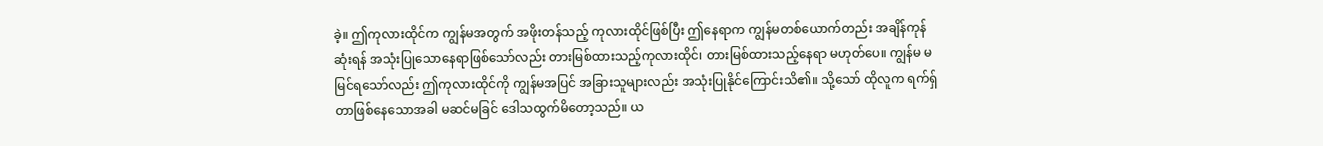ခဲ့။ ဤကုလားထိုင်က ကျွန်မအတွက် အဖိုးတန်သည့် ကုလားထိုင်ဖြစ်ပြီး ဤနေရာက ကျွန်မတစ်ယောက်တည်း အချိန်ကုန်ဆုံးရန် အသုံးပြုသောနေရာဖြစ်သော်လည်း တားမြစ်ထားသည့်ကုလားထိုင်၊ တားမြစ်ထားသည့်နေရာ မဟုတ်ပေ။ ကျွန်မ မမြင်ရသော်လည်း ဤကုလားထိုင်ကို ကျွန်မအပြင် အခြားသူများလည်း အသုံးပြုနိုင်ကြောင်းသိ၏။ သို့သော် ထိုလူက ရက်ရှ်တာဖြစ်နေသောအခါ မဆင်မခြင် ဒေါသထွက်မိတော့သည်။ ယ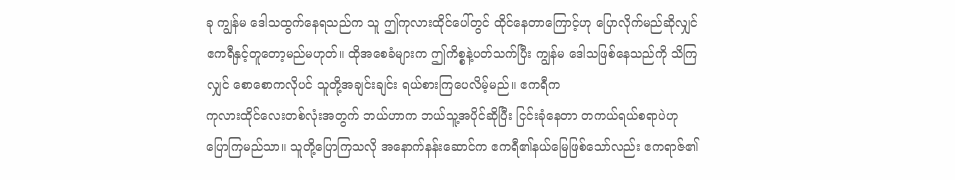ခု ကျွန်မ ဒေါသထွက်နေရသည်က သူ ဤကုလားထိုင်ပေါ်တွင် ထိုင်နေတာကြောင့်ဟု ပြောလိုက်မည်ဆိုလျှင် ဧကရီနှင့်တူတော့မည်မဟုတ်။ ထိုအစေခံများက ဤကိစ္စနဲ့ပတ်သက်ပြီး ကျွန်မ ဒေါသဖြစ်နေသည်ကို သိကြလျှင် စောစောကလိုပင် သူတို့အချင်းချင်း ရယ်စားကြပေလိမ့်မည်။ ဧကရီက
ကုလားထိုင်လေးတစ်လုံးအတွက် ဘယ်ဟာက ဘယ်သူ့အပိုင်ဆိုပြီး ငြင်းခုံနေတာ တကယ်ရယ်စရာပဲဟု ပြောကြမည်သာ။ သူတို့ပြောကြသလို အနောက်နန်းဆောင်က ဧကရီ၏နယ်မြေဖြစ်သော်လည်း ဧကရာဇ်၏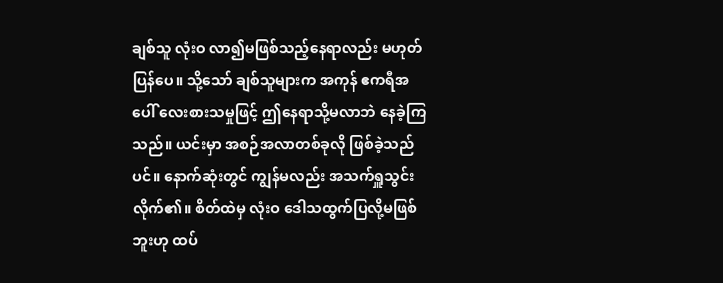ချစ်သူ လုံးဝ လာ၍မဖြစ်သည့်နေရာလည်း မဟုတ်ပြန်ပေ။ သို့သော် ချစ်သူများက အကုန် ဧကရီအပေါ် လေးစားသမှုဖြင့် ဤနေရာသို့မလာဘဲ နေခဲ့ကြသည်။ ယင်းမှာ အစဉ်အလာတစ်ခုလို ဖြစ်ခဲ့သည်ပင်။ နောက်ဆုံးတွင် ကျွန်မလည်း အသက်ရှူသွင်းလိုက်၏။ စိတ်ထဲမှ လုံးဝ ဒေါသထွက်ပြလို့မဖြစ်ဘူးဟု ထပ်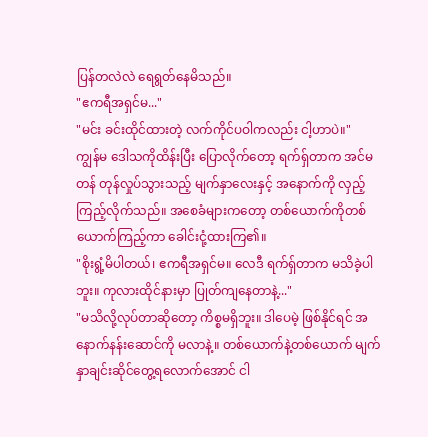ပြန်တလဲလဲ ရေရွတ်နေမိသည်။
"ဧကရီအရှင်မ..."
"မင်း ခင်းထိုင်ထားတဲ့ လက်ကိုင်ပဝါကလည်း ငါ့ဟာပဲ။"
ကျွန်မ ဒေါသကိုထိန်းပြီး ပြောလိုက်တော့ ရက်ရှ်တာက အင်မတန် တုန်လှုပ်သွားသည့် မျက်နှာလေးနှင့် အနောက်ကို လှည့်ကြည့်လိုက်သည်။ အစေခံများကတော့ တစ်ယောက်ကိုတစ်ယောက်ကြည့်ကာ ခေါင်းငုံ့ထားကြ၏။
"စိုးရွံ့မိပါတယ်၊ ဧကရီအရှင်မ။ လေဒီ ရက်ရှ်တာက မသိခဲ့ပါဘူး။ ကုလားထိုင်နားမှာ ပြုတ်ကျနေတာနဲ့..."
"မသိလို့လုပ်တာဆိုတော့ ကိစ္စမရှိဘူး။ ဒါပေမဲ့ ဖြစ်နိုင်ရင် အနောက်နန်းဆောင်ကို မလာနဲ့။ တစ်ယောက်နဲ့တစ်ယောက် မျက်နှာချင်းဆိုင်တွေ့ရလောက်အောင် ငါ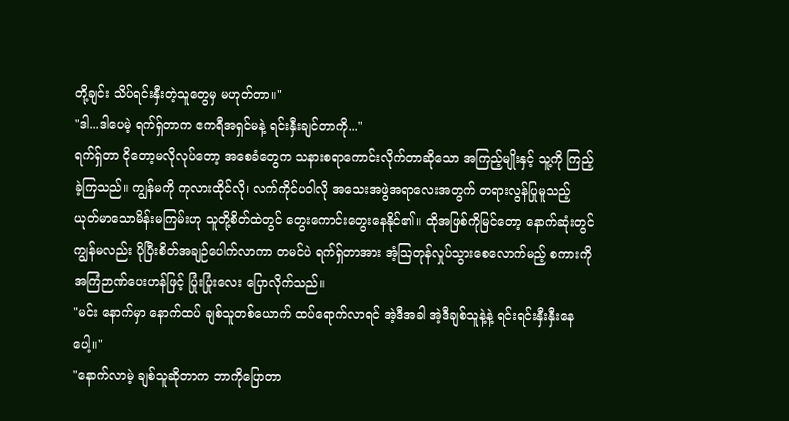တို့ချင်း သိပ်ရင်းနှီးတဲ့သူတွေမှ မဟုတ်တာ။"
"ဒါ...ဒါပေမဲ့ ရက်ရှ်တာက ဧကရီအရှင်မနဲ့ ရင်းနှီးချင်တာကို..."
ရက်ရှ်တာ ငိုတော့မလိုလုပ်တော့ အစေခံတွေက သနားစရာကောင်းလိုက်တာဆိုသော အကြည့်မျိုးနှင့် သူ့ကို ကြည့်ခဲ့ကြသည်။ ကျွန်မကို ကုလားထိုင်လို၊ လက်ကိုင်ပဝါလို အသေးအဖွဲအရာလေးအတွက် တရားလွန်ပြုမူသည့် ယုတ်မာသောမိန်းမကြမ်းဟု သူတို့စိတ်ထဲတွင် တွေးကောင်းတွေးနေနိုင်၏။ ထိုအဖြစ်ကိုမြင်တော့ နောက်ဆုံးတွင် ကျွန်မလည်း ပိုပြီးစိတ်အချဉ်ပေါက်လာကာ တမင်ပဲ ရက်ရှ်တာအား အံ့ဩတုန်လှုပ်သွားစေလောက်မည့် စကားကို အကြံဉာဏ်ပေးဟန်ဖြင့် ပြုံးပြုံးလေး ပြောလိုက်သည်။
"မင်း နောက်မှာ နောက်ထပ် ချစ်သူတစ်ယောက် ထပ်ရောက်လာရင် အဲ့ဒီအခါ အဲ့ဒီချစ်သူနဲ့နဲ့ ရင်းရင်းနှီးနှီးနေပေါ့။"
"နောက်လာမဲ့ ချစ်သူဆိုတာက ဘာကိုပြောတာ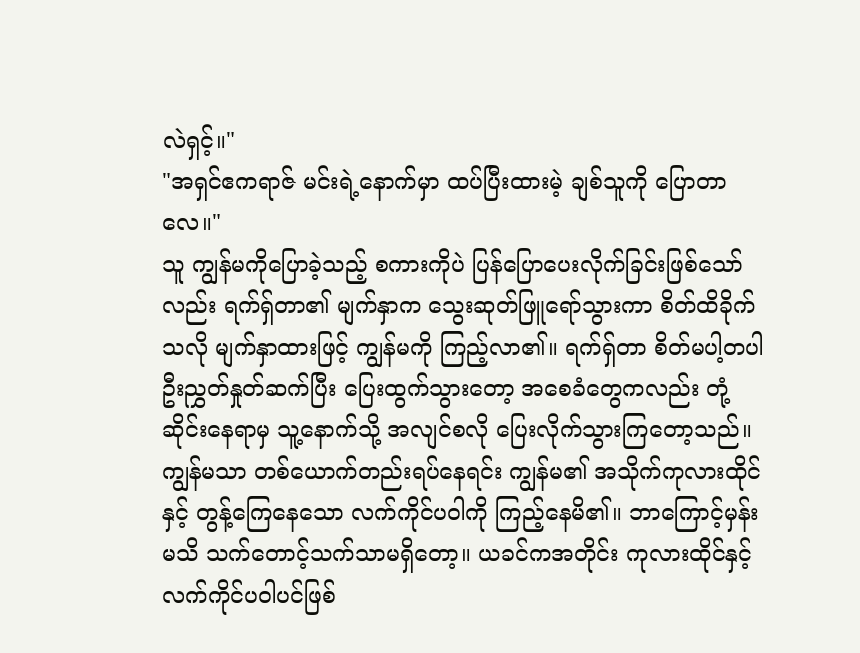လဲရှင့်။"
"အရှင်ဧကရာဇ် မင်းရဲ့နောက်မှာ ထပ်ပြီးထားမဲ့ ချစ်သူကို ပြောတာလေ။"
သူ ကျွန်မကိုပြောခဲ့သည့် စကားကိုပဲ ပြန်ပြောပေးလိုက်ခြင်းဖြစ်သော်လည်း ရက်ရှ်တာ၏ မျက်နှာက သွေးဆုတ်ဖြူရော်သွားကာ စိတ်ထိခိုက်သလို မျက်နှာထားဖြင့် ကျွန်မကို ကြည့်လာ၏။ ရက်ရှ်တာ စိတ်မပါ့တပါ ဦးညွှတ်နှုတ်ဆက်ပြီး ပြေးထွက်သွားတော့ အစေခံတွေကလည်း တုံ့ဆိုင်းနေရာမှ သူ့နောက်သို့ အလျင်စလို ပြေးလိုက်သွားကြတော့သည်။
ကျွန်မသာ တစ်ယောက်တည်းရပ်နေရင်း ကျွန်မ၏ အသိုက်ကုလားထိုင်နှင့် တွန့်ကြေနေသော လက်ကိုင်ပဝါကို ကြည့်နေမိ၏။ ဘာကြောင့်မှန်းမသိ သက်တောင့်သက်သာမရှိတော့။ ယခင်ကအတိုင်း ကုလားထိုင်နှင့် လက်ကိုင်ပဝါပင်ဖြစ်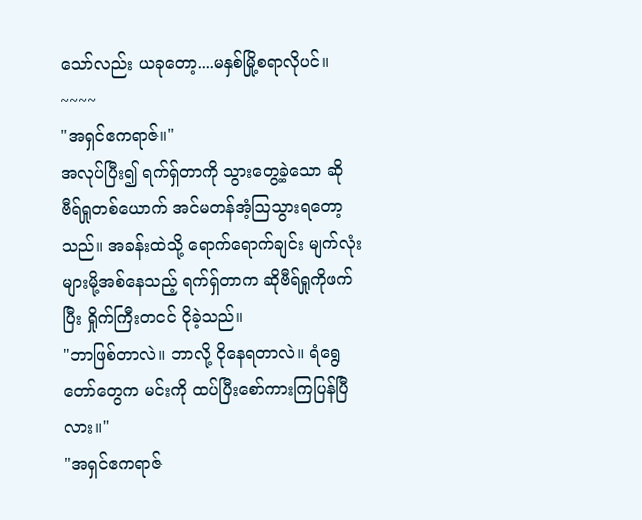သော်လည်း ယခုတော့....မနှစ်မြို့စရာလိုပင်။
~~~~
"အရှင်ဧကရာဇ်။"
အလုပ်ပြီး၍ ရက်ရှ်တာကို သွားတွေ့ခဲ့သော ဆိုဗီရ်ရှုတစ်ယောက် အင်မတန်အံ့သြသွားရတော့သည်။ အခန်းထဲသို့ ရောက်ရောက်ချင်း မျက်လုံးများမို့အစ်နေသည့် ရက်ရှ်တာက ဆိုဗီရ်ရှုကိုဖက်ပြီး ရှိုက်ကြီးတငင် ငိုခဲ့သည်။
"ဘာဖြစ်တာလဲ။ ဘာလို့ ငိုနေရတာလဲ။ ရံရွေတော်တွေက မင်းကို ထပ်ပြီးစော်ကားကြပြန်ပြီလား။"
"အရှင်ဧကရာဇ်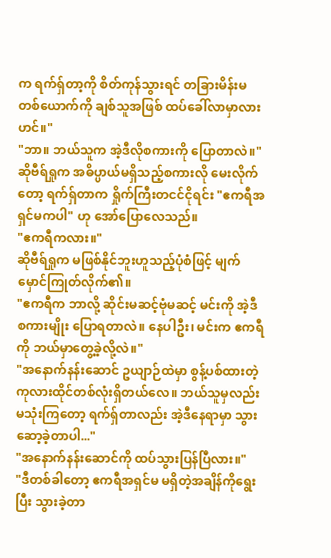က ရက်ရှ်တာ့ကို စိတ်ကုန်သွားရင် တခြားမိန်းမတစ်ယောက်ကို ချစ်သူအဖြစ် ထပ်ခေါ်လာမှာလားဟင်။"
"ဘာ။ ဘယ်သူက အဲ့ဒီလိုစကားကို ပြောတာလဲ။"
ဆိုဗီရ်ရှုက အဓိပ္ပာယ်မရှိသည့်စကားလို မေးလိုက်တော့ ရက်ရှ်တာက ရှိုက်ကြီးတငင်ငိုရင်း "ဧကရီအရှင်မကပါ" ဟု အော်ပြောလေသည်။
"ဧကရီကလား။"
ဆိုဗီရ်ရှုက မဖြစ်နိုင်ဘူးဟူသည့်ပုံစံဖြင့် မျက်မှောင်ကြုတ်လိုက်၏။
"ဧကရီက ဘာလို့ ဆိုင်းမဆင့်ဗုံမဆင့် မင်းကို အဲ့ဒီစကားမျိုး ပြောရတာလဲ။ နေပါဦး၊ မင်းက ဧကရီကို ဘယ်မှာတွေ့ခဲ့လို့လဲ။"
"အနောက်နန်းဆောင် ဥယျာဉ်ထဲမှာ စွန့်ပစ်ထားတဲ့ ကုလားထိုင်တစ်လုံးရှိတယ်လေ။ ဘယ်သူမှလည်း မသုံးကြတော့ ရက်ရှ်တာလည်း အဲ့ဒီနေရာမှာ သွားဆော့ခဲ့တာပါ..."
"အနောက်နန်းဆောင်ကို ထပ်သွားပြန်ပြီလား။"
"ဒီတစ်ခါတော့ ဧကရီအရှင်မ မရှိတဲ့အချိန်ကိုရွေးပြီး သွားခဲ့တာ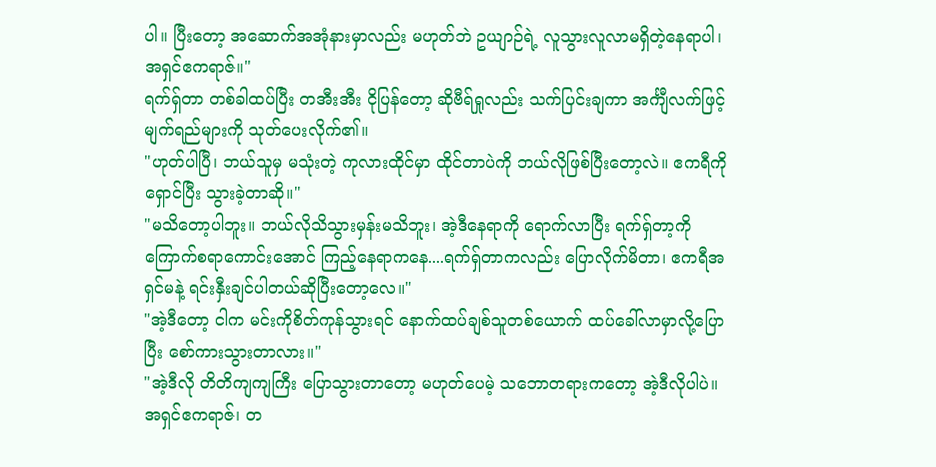ပါ။ ပြီးတော့ အဆောက်အအုံနားမှာလည်း မဟုတ်ဘဲ ဥယျာဉ်ရဲ့ လူသွားလူလာမရှိတဲ့နေရာပါ၊ အရှင်ဧကရာဇ်။"
ရက်ရှ်တာ တစ်ခါထပ်ပြီး တအီးအီး ငိုပြန်တော့ ဆိုဗီရ်ရှုလည်း သက်ပြင်းချကာ အင်္ကျီလက်ဖြင့် မျက်ရည်များကို သုတ်ပေးလိုက်၏။
"ဟုတ်ပါပြီ၊ ဘယ်သူမှ မသုံးတဲ့ ကုလားထိုင်မှာ ထိုင်တာပဲကို ဘယ်လိုဖြစ်ပြီးတော့လဲ။ ဧကရီကိုရှောင်ပြီး သွားခဲ့တာဆို။"
"မသိတော့ပါဘူး။ ဘယ်လိုသိသွားမှန်းမသိဘူး၊ အဲ့ဒီနေရာကို ရောက်လာပြီး ရက်ရှ်တာ့ကို ကြောက်စရာကောင်းအောင် ကြည့်နေရာကနေ....ရက်ရှ်တာကလည်း ပြောလိုက်မိတာ၊ ဧကရီအရှင်မနဲ့ ရင်းနှီးချင်ပါတယ်ဆိုပြီးတော့လေ။"
"အဲ့ဒီတော့ ငါက မင်းကိုစိတ်ကုန်သွားရင် နောက်ထပ်ချစ်သူတစ်ယောက် ထပ်ခေါ်လာမှာလို့ပြောပြီး စော်ကားသွားတာလား။"
"အဲ့ဒီလို တိတိကျကျကြီး ပြောသွားတာတော့ မဟုတ်ပေမဲ့ သဘောတရားကတော့ အဲ့ဒီလိုပါပဲ။ အရှင်ဧကရာဇ်၊ တ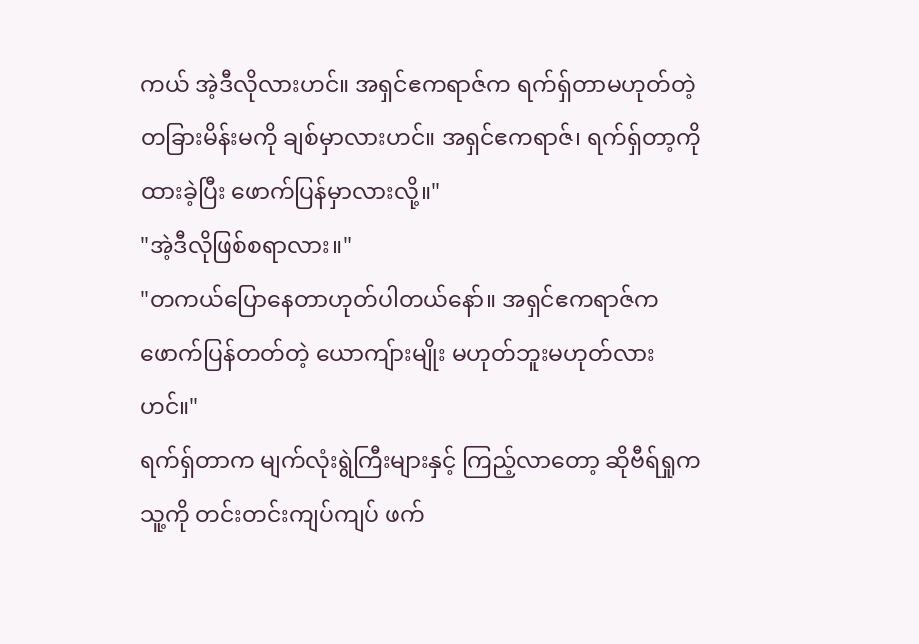ကယ် အဲ့ဒီလိုလားဟင်။ အရှင်ဧကရာဇ်က ရက်ရှ်တာမဟုတ်တဲ့ တခြားမိန်းမကို ချစ်မှာလားဟင်။ အရှင်ဧကရာဇ်၊ ရက်ရှ်တာ့ကိုထားခဲ့ပြီး ဖောက်ပြန်မှာလားလို့။"
"အဲ့ဒီလိုဖြစ်စရာလား။"
"တကယ်ပြောနေတာဟုတ်ပါတယ်နော်။ အရှင်ဧကရာဇ်က ဖောက်ပြန်တတ်တဲ့ ယောကျ်ားမျိုး မဟုတ်ဘူးမဟုတ်လားဟင်။"
ရက်ရှ်တာက မျက်လုံးရွဲကြီးများနှင့် ကြည့်လာတော့ ဆိုဗီရ်ရှုက သူ့ကို တင်းတင်းကျပ်ကျပ် ဖက်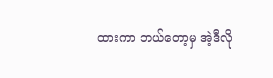ထားကာ ဘယ်တော့မှ အဲ့ဒီလို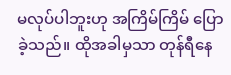မလုပ်ပါဘူးဟု အကြိမ်ကြိမ် ပြောခဲ့သည်။ ထိုအခါမှသာ တုန်ရီနေ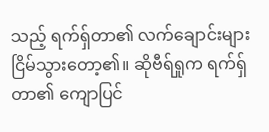သည့် ရက်ရှ်တာ၏ လက်ချောင်းများ ငြိမ်သွားတော့၏။ ဆိုဗီရ်ရှုက ရက်ရှ်တာ၏ ကျောပြင်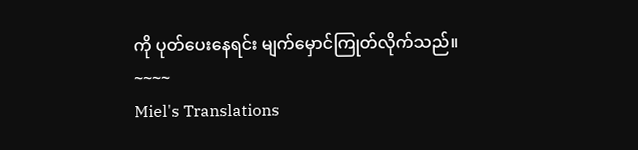ကို ပုတ်ပေးနေရင်း မျက်မှောင်ကြုတ်လိုက်သည်။
~~~~
Miel's Translations